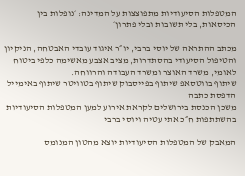המטפלות הסיעודיות מתפוצצות על המדינה: ׳נופלות בין הכיסאות, בלי תשובות ובלי פתרון׳

מכתב ההתראה של יוסי ברבי, יו״ר איגוד עובדי האבטחה, הניקיון והטיפול הסיעודי בהסתדרות, מציב אצבע מאשימה כלפי ביטוח לאומי, משרד האוצר ומשרד העבודה והרווחה.
שיתוף בווטסאפ שיתוף בפייסבוק שיתוף בטוויטר שיתוף באימייל הדפסת כתבה
משכן הכנסת בירושלים לקראת אירוע למען המטפלות הסיעודיות בהשתתפות ח״כ אתי עטיה ויוסי ברבי

המאבק של המטפלות הסיעודיות יוצא מהטון המנומס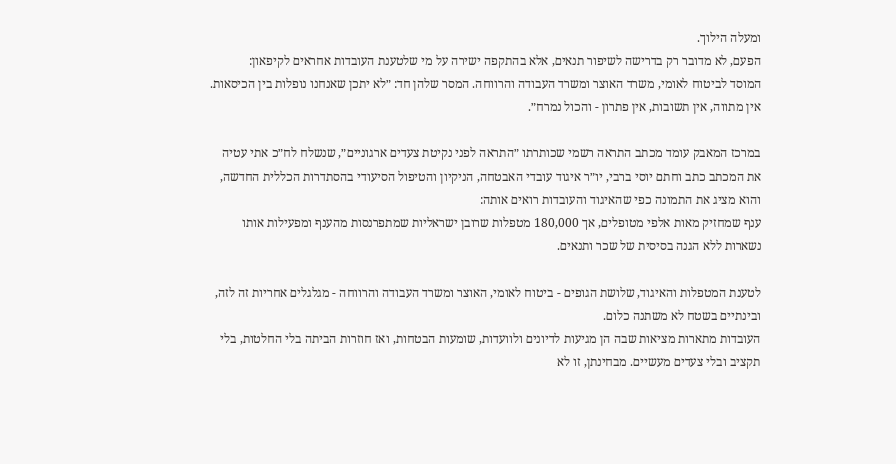ומעלה הילוך.
הפעם, לא מדובר רק בדרישה לשיפור תנאים, אלא בהתקפה ישירה על מי שלטענת העובדות אחראים לקיפאון:
המוסד לביטוח לאומי, משרד האוצר ומשרד העבודה והרווחה. המסר שלהן חד: ״לא יתכן שאנחנו נופלות בין הכיסאות. אין מתווה, אין תשובות, אין פתרון - והכול נמרח״.

במרכז המאבק עומד מכתב התראה רשמי שכותרתו ״התראה לפני נקיטת צעדים ארגוניים״, שנשלח לח״כ אתי עטיה
את המכתב כתב וחתם יוסי ברבי, יו״ר איגוד עובדי האבטחה, הניקיון והטיפול הסיעודי בהסתדרות הכללית החדשה, והוא מציג את התמונה כפי שהאיגוד והעובדות רואים אותה:
ענף שמחזיק מאות אלפי מטופלים, אך 180,000 מטפלות שרובן ישראליות שמתפרנסות מהענף ומפעילות אותו נשארות ללא הגנה בסיסית של שכר ותנאים.

לטענת המטפלות והאיגוד, שלושת הגופים - ביטוח לאומי, האוצר ומשרד העבודה והרווחה - מגלגלים אחריות זה לזה, ובינתיים בשטח לא משתנה כלום.
העובדות מתארות מציאות שבה הן מגיעות לדיונים ולוועדות, שומעות הבטחות, ואז חוזרות הביתה בלי החלטות, בלי תקציב ובלי צעדים מעשיים. מבחינתן, זו לא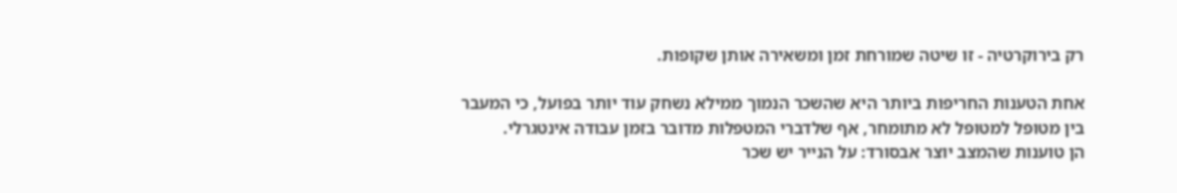רק בירוקרטיה - זו שיטה שמורחת זמן ומשאירה אותן שקופות.

אחת הטענות החריפות ביותר היא שהשכר הנמוך ממילא נשחק עוד יותר בפועל, כי המעבר בין מטופל למטופל לא מתומחר, אף שלדברי המטפלות מדובר בזמן עבודה אינטגרלי.
הן טוענות שהמצב יוצר אבסורד: על הנייר יש שכר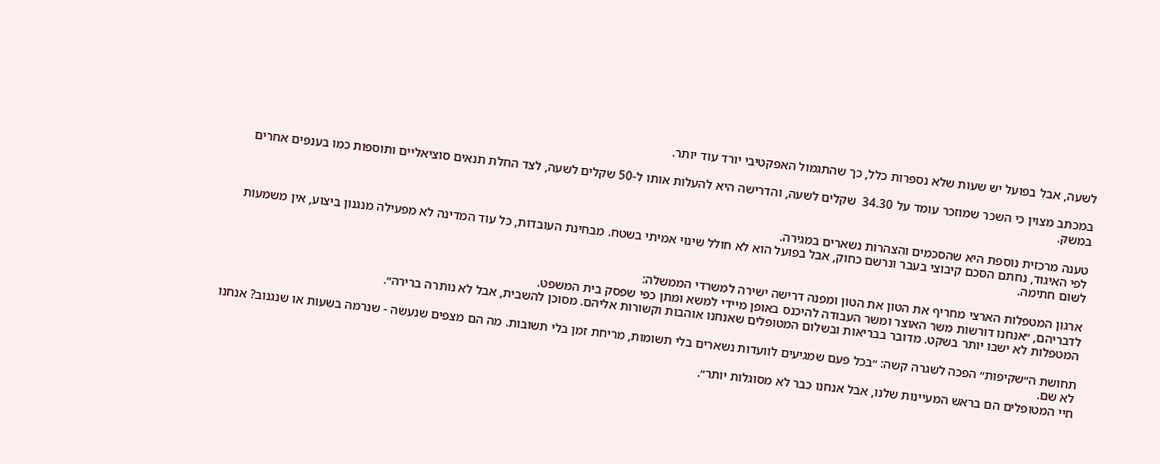לשעה, אבל בפועל יש שעות שלא נספרות כלל, כך שהתגמול האפקטיבי יורד עוד יותר.

במכתב מצוין כי השכר שמוזכר עומד על 34.30  שקלים לשעה, והדרישה היא להעלות אותו ל-50 שקלים לשעה, לצד החלת תנאים סוציאליים ותוספות כמו בענפים אחרים במשק.

טענה מרכזית נוספת היא שהסכמים והצהרות נשארים במגירה.
לפי האיגוד, נחתם הסכם קיבוצי בעבר ונרשם כחוק, אבל בפועל הוא לא חולל שינוי אמיתי בשטח. מבחינת העובדות, כל עוד המדינה לא מפעילה מנגנון ביצוע, אין משמעות לשום חתימה.

ארגון המטפלות הארצי מחריף את הטון את הטון ומפנה דרישה ישירה למשרדי הממשלה:
לדבריהם, ״אנחנו דורשות משר האוצר ומשר העבודה להיכנס באופן מיידי למשא ומתן כפי שפסק בית המשפט.
המטפלות לא ישבו יותר בשקט. מדובר בבריאות ובשלום המטופלים שאנחנו אוהבות וקשורות אליהם. מסוכן להשבית, אבל לא נותרה ברירה״.

תחושת ה״שקיפות״ הפכה לשגרה קשה: ״בכל פעם שמגיעים לוועדות נשארים בלי תשומות, מריחת זמן בלי תשובות. מה הם מצפים שנעשה - שנרמה בשעות או שנגנוב? אנחנו לא שם.
חיי המטופלים הם בראש המעיינות שלנו, אבל אנחנו כבר לא מסוגלות יותר״.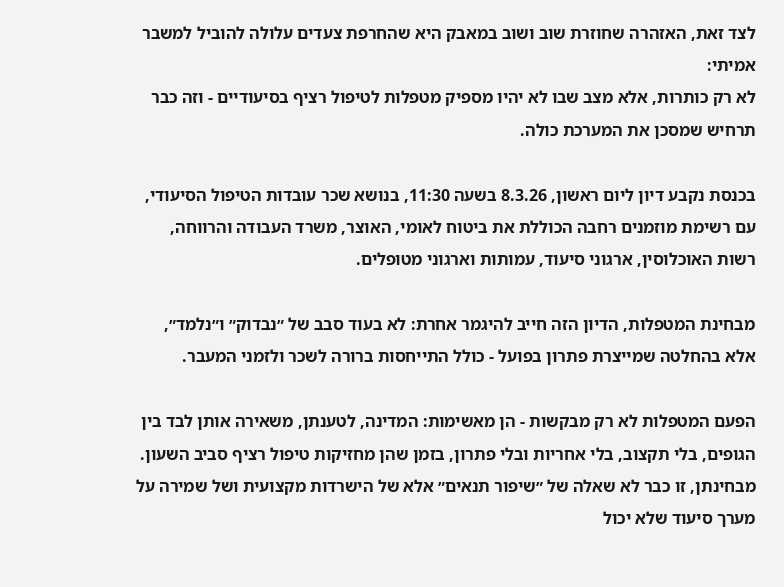לצד זאת, האזהרה שחוזרת שוב ושוב במאבק היא שהחרפת צעדים עלולה להוביל למשבר אמיתי:
לא רק כותרות, אלא מצב שבו לא יהיו מספיק מטפלות לטיפול רציף בסיעודיים - וזה כבר תרחיש שמסכן את המערכת כולה.

בכנסת נקבע דיון ליום ראשון, 8.3.26 בשעה 11:30, בנושא שכר עובדות הטיפול הסיעודי, עם רשימת מוזמנים רחבה הכוללת את ביטוח לאומי, האוצר, משרד העבודה והרווחה, רשות האוכלוסין, ארגוני סיעוד, עמותות וארגוני מטופלים.

מבחינת המטפלות, הדיון הזה חייב להיגמר אחרת: לא בעוד סבב של ״נבדוק״ ו״נלמד״, אלא בהחלטה שמייצרת פתרון בפועל - כולל התייחסות ברורה לשכר ולזמני המעבר.

הפעם המטפלות לא רק מבקשות - הן מאשימות: המדינה, לטענתן, משאירה אותן לבד בין הגופים, בלי תקצוב, בלי אחריות ובלי פתרון, בזמן שהן מחזיקות טיפול רציף סביב השעון.
מבחינתן, זו כבר לא שאלה של ״שיפור תנאים״ אלא של הישרדות מקצועית ושל שמירה על מערך סיעוד שלא יכול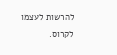להרשות לעצמו לקרוס.